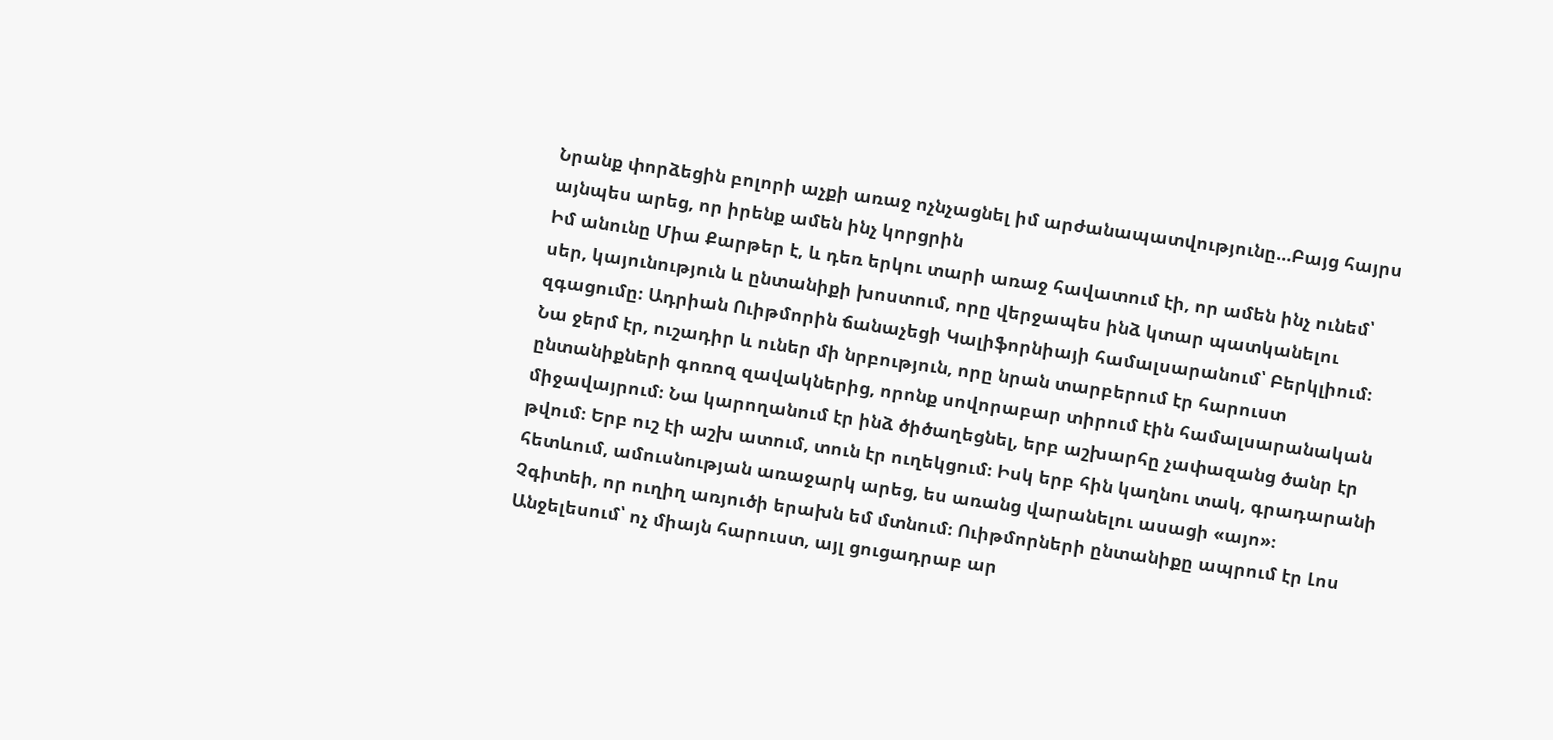Նրանք փորձեցին բոլորի աչքի առաջ ոչնչացնել իմ արժանապատվությունը…Բայց հայրս այնպես արեց, որ իրենք ամեն ինչ կորցրին
Իմ անունը Միա Քարթեր է, և դեռ երկու տարի առաջ հավատում էի, որ ամեն ինչ ունեմ՝ սեր, կայունություն և ընտանիքի խոստում, որը վերջապես ինձ կտար պատկանելու զգացումը։ Ադրիան Ուիթմորին ճանաչեցի Կալիֆորնիայի համալսարանում՝ Բերկլիում։ Նա ջերմ էր, ուշադիր և ուներ մի նրբություն, որը նրան տարբերում էր հարուստ ընտանիքների գոռոզ զավակներից, որոնք սովորաբար տիրում էին համալսարանական միջավայրում։ Նա կարողանում էր ինձ ծիծաղեցնել, երբ աշխարհը չափազանց ծանր էր թվում։ Երբ ուշ էի աշխ ատում, տուն էր ուղեկցում։ Իսկ երբ հին կաղնու տակ, գրադարանի հետևում, ամուսնության առաջարկ արեց, ես առանց վարանելու ասացի «այո»։
Չգիտեի, որ ուղիղ առյուծի երախն եմ մտնում։ Ուիթմորների ընտանիքը ապրում էր Լոս Անջելեսում՝ ոչ միայն հարուստ, այլ ցուցադրաբ ար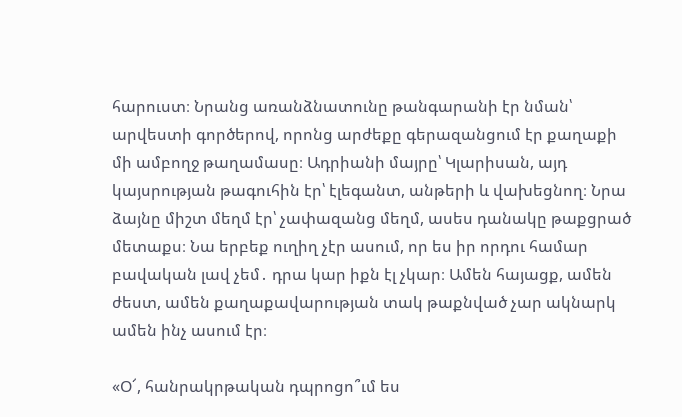հարուստ։ Նրանց առանձնատունը թանգարանի էր նման՝ արվեստի գործերով, որոնց արժեքը գերազանցում էր քաղաքի մի ամբողջ թաղամասը։ Ադրիանի մայրը՝ Կլարիսան, այդ կայսրության թագուհին էր՝ էլեգանտ, անթերի և վախեցնող։ Նրա ձայնը միշտ մեղմ էր՝ չափազանց մեղմ, ասես դանակը թաքցրած մետաքս։ Նա երբեք ուղիղ չէր ասում, որ ես իր որդու համար բավական լավ չեմ․ դրա կար իքն էլ չկար։ Ամեն հայացք, ամեն ժեստ, ամեն քաղաքավարության տակ թաքնված չար ակնարկ ամեն ինչ ասում էր։

«Օ՜, հանրակրթական դպրոցո՞ւմ ես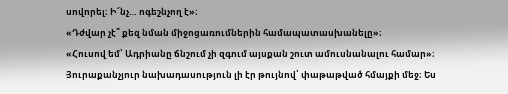սովորել։ Ի՜նչ… ոգեշնչող է»։
«Դժվար չէ՞ քեզ նման միջոցառումներին համապատասխանելը»։
«Հուսով եմ՝ Ադրիանը ճնշում չի զգում այսքան շուտ ամուսնանալու համար»։
Յուրաքանչյուր նախադասություն լի էր թույնով՝ փաթաթված հմայքի մեջ։ Ես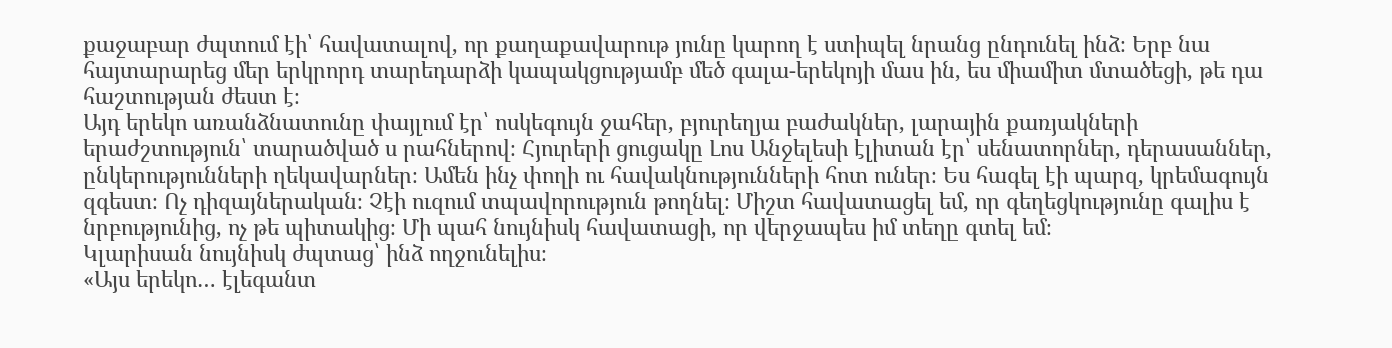քաջաբար ժպտում էի՝ հավատալով, որ քաղաքավարութ յունը կարող է ստիպել նրանց ընդունել ինձ։ Երբ նա հայտարարեց մեր երկրորդ տարեդարձի կապակցությամբ մեծ գալա-երեկոյի մաս ին, ես միամիտ մտածեցի, թե դա հաշտության ժեստ է։
Այդ երեկո առանձնատունը փայլում էր՝ ոսկեգույն ջահեր, բյուրեղյա բաժակներ, լարային քառյակների երաժշտություն՝ տարածված ս րահներով։ Հյուրերի ցուցակը Լոս Անջելեսի էլիտան էր՝ սենատորներ, դերասաններ, ընկերությունների ղեկավարներ։ Ամեն ինչ փողի ու հավակնությունների հոտ ուներ։ Ես հագել էի պարզ, կրեմագույն զգեստ։ Ոչ դիզայներական։ Չէի ուզում տպավորություն թողնել։ Միշտ հավատացել եմ, որ գեղեցկությունը գալիս է նրբությունից, ոչ թե պիտակից։ Մի պահ նույնիսկ հավատացի, որ վերջապես իմ տեղը գտել եմ։
Կլարիսան նույնիսկ ժպտաց՝ ինձ ողջունելիս։
«Այս երեկո… էլեգանտ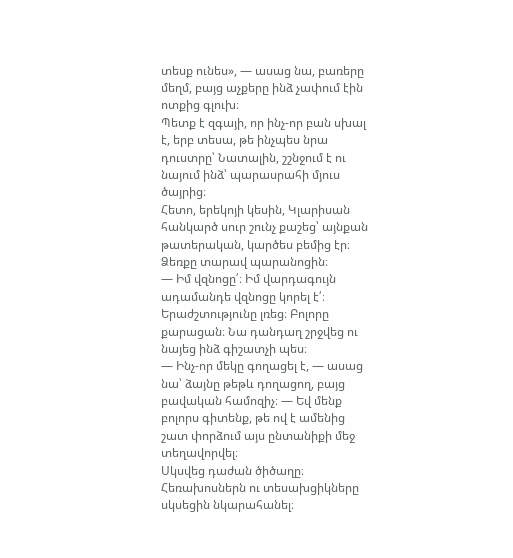տեսք ունես», — ասաց նա, բառերը մեղմ, բայց աչքերը ինձ չափում էին ոտքից գլուխ։
Պետք է զգայի, որ ինչ-որ բան սխալ է, երբ տեսա, թե ինչպես նրա դուստրը՝ Նատալին, շշնջում է ու նայում ինձ՝ պարասրահի մյուս ծայրից։
Հետո, երեկոյի կեսին, Կլարիսան հանկարծ սուր շունչ քաշեց՝ այնքան թատերական, կարծես բեմից էր։ Ձեռքը տարավ պարանոցին։
— Իմ վզնոցը՛։ Իմ վարդագույն ադամանդե վզնոցը կորել է՛։
Երաժշտությունը լռեց։ Բոլորը քարացան։ Նա դանդաղ շրջվեց ու նայեց ինձ գիշատչի պես։
— Ինչ-որ մեկը գողացել է, — ասաց նա՝ ձայնը թեթև դողացող, բայց բավական համոզիչ։ — Եվ մենք բոլորս գիտենք, թե ով է ամենից շատ փորձում այս ընտանիքի մեջ տեղավորվել։
Սկսվեց դաժան ծիծաղը։ Հեռախոսներն ու տեսախցիկները սկսեցին նկարահանել։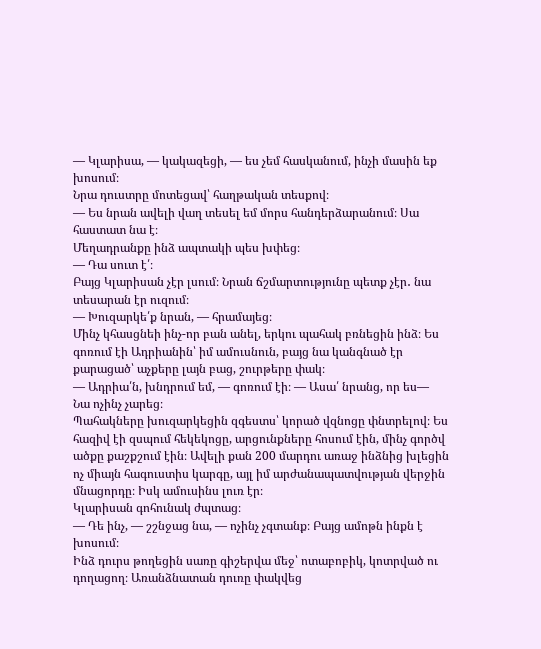— Կլարիսա, — կակազեցի, — ես չեմ հասկանում, ինչի մասին եք խոսում։
Նրա դուստրը մոտեցավ՝ հաղթական տեսքով։
— Ես նրան ավելի վաղ տեսել եմ մորս հանդերձարանում։ Սա հաստատ նա է։
Մեղադրանքը ինձ ապտակի պես խփեց։
— Դա սուտ է՛։
Բայց Կլարիսան չէր լսում։ Նրան ճշմարտությունը պետք չէր․ նա տեսարան էր ուզում։
— Խուզարկե՛ք նրան, — հրամայեց։
Մինչ կհասցնեի ինչ-որ բան անել, երկու պահակ բռնեցին ինձ։ Ես գոռում էի Ադրիանին՝ իմ ամուսնուն, բայց նա կանգնած էր քարացած՝ աչքերը լայն բաց, շուրթերը փակ։
— Ադրիա՛ն, խնդրում եմ, — գոռում էի։ — Ասա՛ նրանց, որ ես—
Նա ոչինչ չարեց։
Պահակները խուզարկեցին զգեստս՝ կորած վզնոցը փնտրելով։ Ես հազիվ էի զսպում հեկեկոցը, արցունքները հոսում էին, մինչ գործվ ածքը քաշքշում էին։ Ավելի քան 200 մարդու առաջ ինձնից խլեցին ոչ միայն հագուստիս կարգը, այլ իմ արժանապատվության վերջին մնացորդը։ Իսկ ամուսինս լուռ էր։
Կլարիսան գոհունակ ժպտաց։
— Դե ինչ, — շշնջաց նա, — ոչինչ չգտանք։ Բայց ամոթն ինքն է խոսում։
Ինձ դուրս թողեցին սառը գիշերվա մեջ՝ ոտաբոբիկ, կոտրված ու դողացող։ Առանձնատան դուռը փակվեց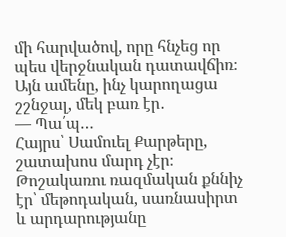մի հարվածով, որը հնչեց որ պես վերջնական դատավճիռ։ Այն ամենը, ինչ կարողացա շշնջալ, մեկ բառ էր․
— Պա՛պ…
Հայրս՝ Սամուել Քարթերը, շատախոս մարդ չէր։ Թոշակառու ռազմական քննիչ էր՝ մեթոդական, սառնասիրտ և արդարությանը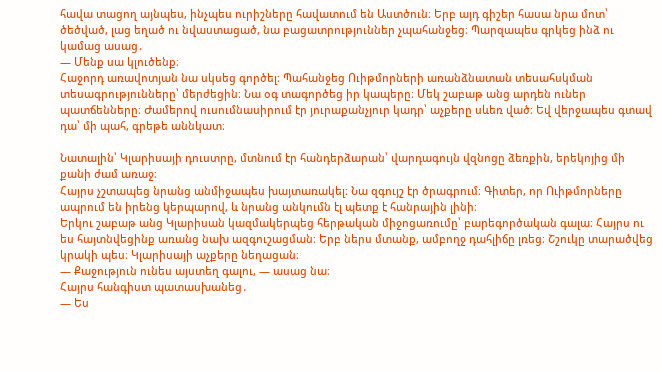հավա տացող այնպես, ինչպես ուրիշները հավատում են Աստծուն։ Երբ այդ գիշեր հասա նրա մոտ՝ ծեծված, լաց եղած ու նվաստացած, նա բացատրություններ չպահանջեց։ Պարզապես գրկեց ինձ ու կամաց ասաց․
— Մենք սա կլուծենք։
Հաջորդ առավոտյան նա սկսեց գործել։ Պահանջեց Ուիթմորների առանձնատան տեսահսկման տեսագրությունները՝ մերժեցին։ Նա օգ տագործեց իր կապերը։ Մեկ շաբաթ անց արդեն ուներ պատճենները։ Ժամերով ուսումնասիրում էր յուրաքանչյուր կադր՝ աչքերը սևեռ ված։ Եվ վերջապես գտավ դա՝ մի պահ, գրեթե աննկատ։

Նատալին՝ Կլարիսայի դուստրը, մտնում էր հանդերձարան՝ վարդագույն վզնոցը ձեռքին, երեկոյից մի քանի ժամ առաջ։
Հայրս չշտապեց նրանց անմիջապես խայտառակել։ Նա զգույշ էր ծրագրում։ Գիտեր, որ Ուիթմորները ապրում են իրենց կերպարով, և նրանց անկումն էլ պետք է հանրային լինի։
Երկու շաբաթ անց Կլարիսան կազմակերպեց հերթական միջոցառումը՝ բարեգործական գալա։ Հայրս ու ես հայտնվեցինք առանց նախ ազգուշացման։ Երբ ներս մտանք, ամբողջ դահլիճը լռեց։ Շշուկը տարածվեց կրակի պես։ Կլարիսայի աչքերը նեղացան։
— Քաջություն ունես այստեղ գալու, — ասաց նա։
Հայրս հանգիստ պատասխանեց․
— Ես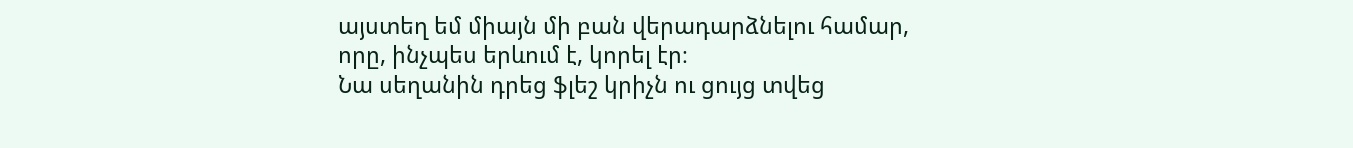այստեղ եմ միայն մի բան վերադարձնելու համար, որը, ինչպես երևում է, կորել էր։
Նա սեղանին դրեց ֆլեշ կրիչն ու ցույց տվեց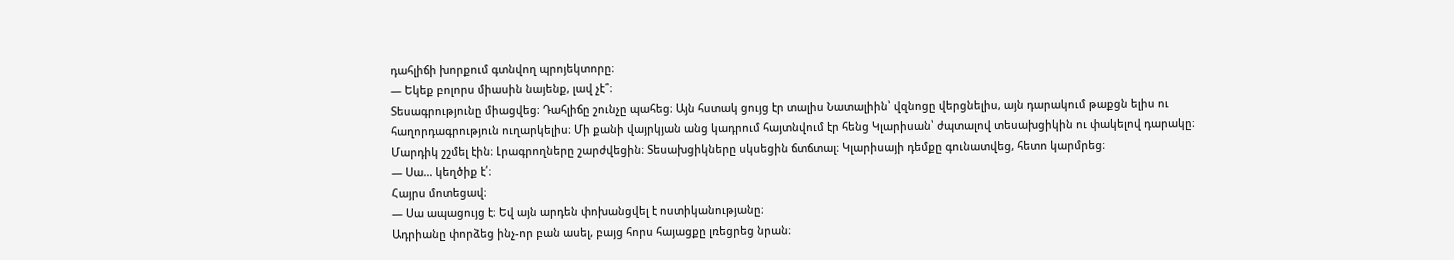դահլիճի խորքում գտնվող պրոյեկտորը։
— Եկեք բոլորս միասին նայենք, լավ չէ՞։
Տեսագրությունը միացվեց։ Դահլիճը շունչը պահեց։ Այն հստակ ցույց էր տալիս Նատալիին՝ վզնոցը վերցնելիս, այն դարակում թաքցն ելիս ու հաղորդագրություն ուղարկելիս։ Մի քանի վայրկյան անց կադրում հայտնվում էր հենց Կլարիսան՝ ժպտալով տեսախցիկին ու փակելով դարակը։
Մարդիկ շշմել էին։ Լրագրողները շարժվեցին։ Տեսախցիկները սկսեցին ճտճտալ։ Կլարիսայի դեմքը գունատվեց, հետո կարմրեց։
— Սա… կեղծիք է՛։
Հայրս մոտեցավ։
— Սա ապացույց է։ Եվ այն արդեն փոխանցվել է ոստիկանությանը։
Ադրիանը փորձեց ինչ-որ բան ասել, բայց հորս հայացքը լռեցրեց նրան։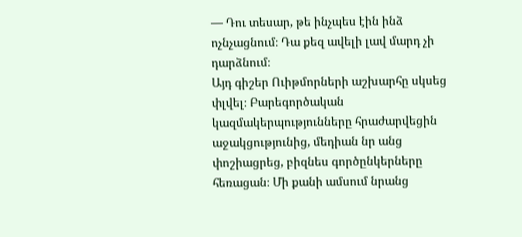— Դու տեսար, թե ինչպես էին ինձ ոչնչացնում։ Դա քեզ ավելի լավ մարդ չի դարձնում։
Այդ գիշեր Ուիթմորների աշխարհը սկսեց փլվել։ Բարեգործական կազմակերպությունները հրաժարվեցին աջակցությունից, մեդիան նր անց փոշիացրեց, բիզնես գործընկերները հեռացան։ Մի քանի ամսում նրանց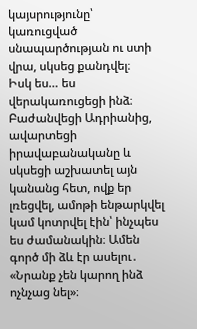կայսրությունը՝ կառուցված սնապարծության ու ստի վրա, սկսեց քանդվել։
Իսկ ես… ես վերակառուցեցի ինձ։ Բաժանվեցի Ադրիանից, ավարտեցի իրավաբանականը և սկսեցի աշխատել այն կանանց հետ, ովք եր լռեցվել, ամոթի ենթարկվել կամ կոտրվել էին՝ ինչպես ես ժամանակին։ Ամեն գործ մի ձև էր ասելու․ «Նրանք չեն կարող ինձ ոչնչաց նել»։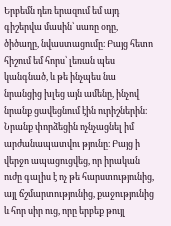Երբեմն դեռ երազում եմ այդ գիշերվա մասին՝ սառը օդը, ծիծաղը, նվաստացումը։ Բայց հետո հիշում եմ հորս՝ լեռան պես կանգնած, և թե ինչպես նա նրանցից խլեց այն ամենը, ինչով նրանք ցավեցնում էին ուրիշներին։ Նրանք փորձեցին ոչնչացնել իմ արժանապատվու թյունը։ Բայց ի վերջո ապացուցվեց, որ իրական ուժը գալիս է ոչ թե հարստությունից, այլ ճշմարտությունից, քաջությունից և հոր սիր ուց, որը երբեք թույլ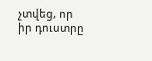չտվեց, որ իր դուստրը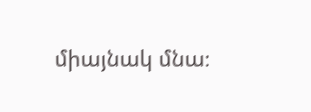միայնակ մնա։